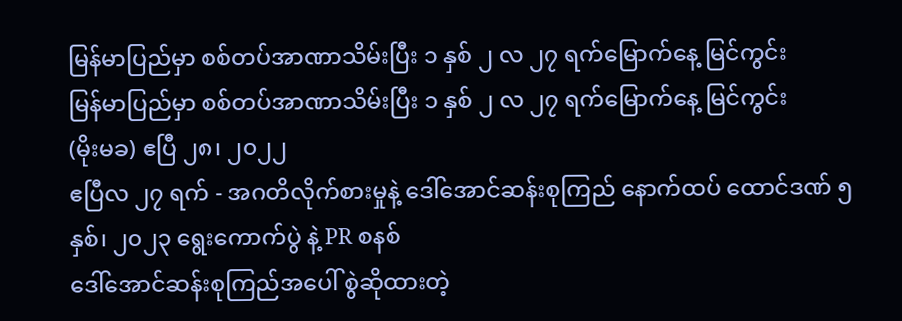မြန်မာပြည်မှာ စစ်တပ်အာဏာသိမ်းပြီး ၁ နှစ် ၂ လ ၂၇ ရက်မြောက်နေ့ မြင်ကွင်း
မြန်မာပြည်မှာ စစ်တပ်အာဏာသိမ်းပြီး ၁ နှစ် ၂ လ ၂၇ ရက်မြောက်နေ့ မြင်ကွင်း
(မိုးမခ) ဧပြီ ၂၈၊ ၂၀၂၂
ဧပြီလ ၂၇ ရက် - အဂတိလိုက်စားမှုနဲ့ ဒေါ်အောင်ဆန်းစုကြည် နောက်ထပ် ထောင်ဒဏ် ၅နှစ်၊ ၂၀၂၃ ရွေးကောက်ပွဲ နဲ့ PR စနစ်
ဒေါ်အောင်ဆန်းစုကြည်အပေါ် စွဲဆိုထားတဲ့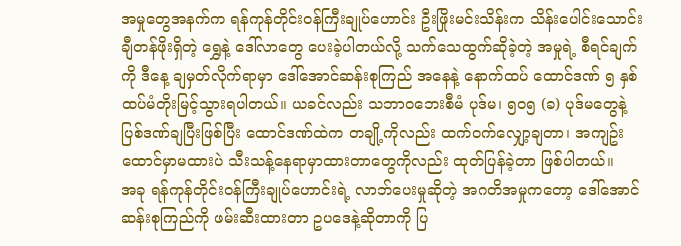အမှုတွေအနက်က ရန်ကုန်တိုင်းဝန်ကြီးချုပ်ဟောင်း ဦးဖြိုးမင်းသိန်းက သိန်းပေါင်းသောင်းချီတန်ဖိုးရှိတဲ့ ရွှေနဲ့ ဒေါ်လာတွေ ပေးခဲ့ပါတယ်လို့ သက်သေထွက်ဆိုခဲ့တဲ့ အမှုရဲ့ စီရင်ချက်ကို ဒီနေ့ ချမှတ်လိုက်ရာမှာ ဒေါ်အောင်ဆန်းစုကြည် အနေနဲ့ နောက်ထပ် ထောင်ဒဏ် ၅ နှစ် ထပ်မံတိုးမြင့်သွားရပါတယ်။ ယခင်လည်း သဘာဝဘေးစီမံ ပုဒ်မ၊ ၅၀၅ (ခ) ပုဒ်မတွေနဲ့ ပြစ်ဒဏ်ချပြီးဖြစ်ပြီး ထောင်ဒဏ်ထဲက တချို့ကိုလည်း ထက်ဝက်လျှော့ချတာ၊ အကျဥ်းထောင်မှာမထားပဲ သီးသန့်နေရာမှာထားတာတွေကိုလည်း ထုတ်ပြန်ခဲ့တာ ဖြစ်ပါတယ်။
အခု ရန်ကုန်တိုင်းဝန်ကြီးချုပ်ဟောင်းရဲ့ လာဘ်ပေးမှုဆိုတဲ့ အဂတိအမှုကတော့ ဒေါ်အောင်ဆန်းစုကြည်ကို ဖမ်းဆီးထားတာ ဥပဒေနဲ့ဆိုတာကို ပြ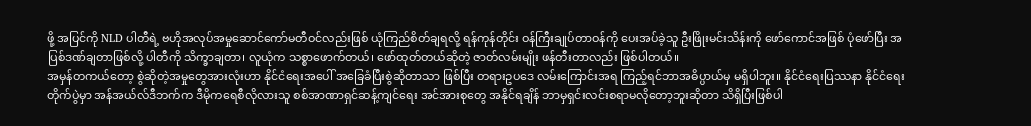ဖို့ အပြင်ကို NLD ပါတီရဲ့ ဗဟိုအလုပ်အမှုဆောင်ကော်မတီဝင်လည်းဖြစ် ယုံကြည်စိတ်ချရလို့ ရန်ကုန်တိုင်း ဝန်ကြီးချုပ်တာဝန်ကို ပေးအပ်ခဲ့သူ ဦးဖြိုးမင်းသိန်းကို ဖော်ကောင်အဖြစ် ပုံဖော်ပြီး အပြစ်ဒဏ်ချတာဖြစ်လို့ ပါတီကို သိက္ခာချတာ၊ လူယုံက သစ္စာဖောက်တယ်၊ ဖော်ထုတ်တယ်ဆိုတဲ့ ဇာတ်လမ်းမျိုး ဖန်တီးတာလည်း ဖြစ်ပါတယ်။
အမှန်တကယ်တော့ စွဲဆိုတဲ့အမှုတွေအားလုံးဟာ နိုင်ငံရေးအပေါ် အခြေခံပြီးစွဲဆိုတာသာ ဖြစ်ပြီး တရားဥပဒေ လမ်းကြောင်းအရ ကြည့်ရင်ဘာအဓိပ္ပာယ်မှ မရှိပါဘူး။ နိုင်ငံရေးပြဿနာ နိုင်ငံရေးတိုက်ပွဲမှာ အန်အယ်လ်ဒီဘက်က ဒီမိုကရေစီလိုလားသူ စစ်အာဏာရှင်ဆန့်ကျင်ရေး အင်အားစုတွေ အနိုင်ရချိန် ဘာမှရှင်းလင်းစရာမလိုတော့ဘူးဆိုတာ သိရှိပြီးဖြစ်ပါ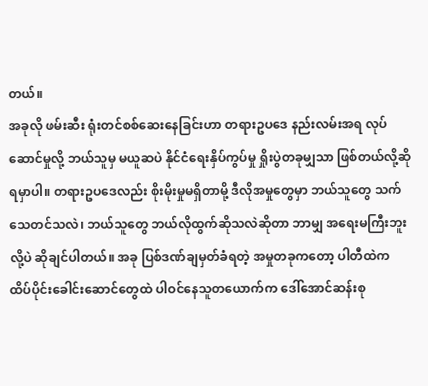တယ်။
အခုလို ဖမ်းဆီး ရုံးတင်စစ်ဆေးနေခြင်းဟာ တရားဥပဒေ နည်းလမ်းအရ လုပ်ဆောင်မှုလို့ ဘယ်သူမှ မယူဆပဲ နိုင်ငံရေးနှိပ်ကွပ်မှု ရှိုးပွဲတခုမျှသာ ဖြစ်တယ်လို့ဆိုရမှာပါ။ တရားဥပဒေလည်း စိုးမိုးမှုမရှိတာမို့ ဒီလိုအမှုတွေမှာ ဘယ်သူတွေ သက်သေတင်သလဲ၊ ဘယ်သူတွေ ဘယ်လိုထွက်ဆိုသလဲဆိုတာ ဘာမျှ အရေးမကြီးဘူးလို့ပဲ ဆိုချင်ပါတယ်။ အခု ပြစ်ဒဏ်ချမှတ်ခံရတဲ့ အမှုတခုကတော့ ပါတီထဲက ထိပ်ပိုင်းခေါင်းဆောင်တွေထဲ ပါဝင်နေသူတယောက်က ဒေါ်အောင်ဆန်းစု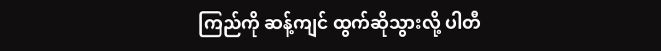ကြည်ကို ဆန့်ကျင် ထွက်ဆိုသွားလို့ ပါတီ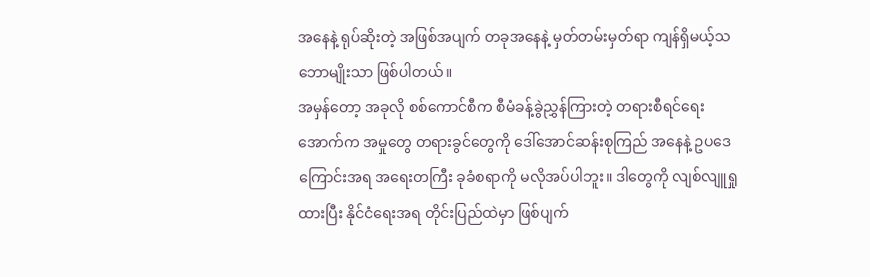အနေနဲ့ ရုပ်ဆိုးတဲ့ အဖြစ်အပျက် တခုအနေနဲ့ မှတ်တမ်းမှတ်ရာ ကျန်ရှိမယ့်သဘောမျိုးသာ ဖြစ်ပါတယ်။
အမှန်တော့ အခုလို စစ်ကောင်စီက စီမံခန့်ခွဲညွှန်ကြားတဲ့ တရားစီရင်ရေးအောက်က အမှုတွေ တရားခွင်တွေကို ဒေါ်အောင်ဆန်းစုကြည် အနေနဲ့ ဥပဒေကြောင်းအရ အရေးတကြီး ခုခံစရာကို မလိုအပ်ပါဘူး။ ဒါတွေကို လျစ်လျူရှုထားပြီး နိုင်ငံရေးအရ တိုင်းပြည်ထဲမှာ ဖြစ်ပျက်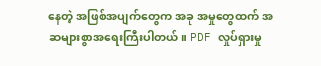နေတဲ့ အဖြစ်အပျက်တွေက အခု အမှုတွေထက် အဆများစွာအရေးကြီးပါတယ်။ PDF လှုပ်ရှားမှု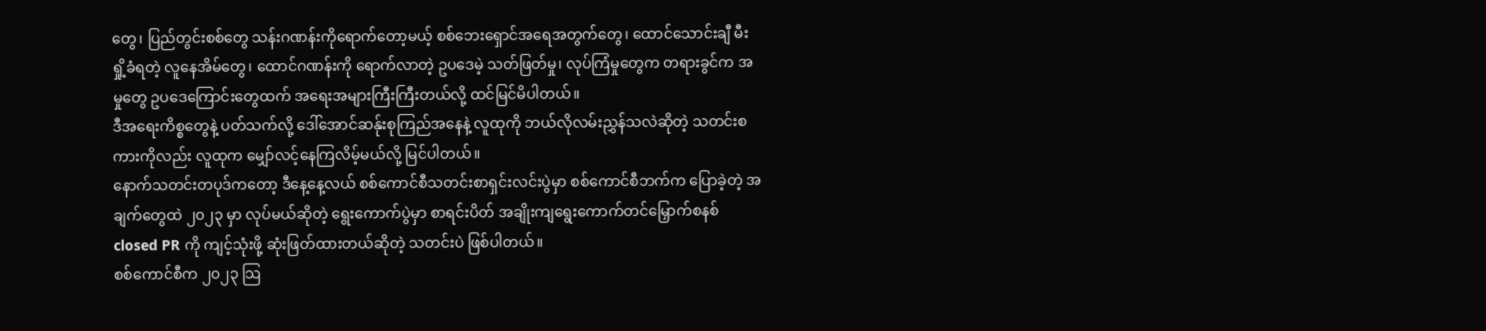တွေ၊ ပြည်တွင်းစစ်တွေ သန်းဂဏန်းကိုရောက်တော့မယ့် စစ်ဘေးရှောင်အရေအတွက်တွေ၊ ထောင်သောင်းချီ မီးရှို့ခံရတဲ့ လူနေအိမ်တွေ၊ ထောင်ဂဏန်းကို ရောက်လာတဲ့ ဥပဒေမဲ့ သတ်ဖြတ်မှု၊ လုပ်ကြံမှုတွေက တရားခွင်က အမှုတွေ ဥပဒေကြောင်းတွေထက် အရေးအများကြီးကြီးတယ်လို့ ထင်မြင်မိပါတယ်။
ဒီအရေးကိစ္စတွေနဲ့ ပတ်သက်လို့ ဒေါ်အောင်ဆန်ုးစုကြည်အနေနဲ့ လူထုကို ဘယ်လိုလမ်းညွှန်သလဲဆိုတဲ့ သတင်းစကားကိုလည်း လူထုက မျှော်လင့်နေကြလိမ့်မယ်လို့ မြင်ပါတယ်။
နောက်သတင်းတပုဒ်ကတော့ ဒီနေ့နေ့လယ် စစ်ကောင်စီသတင်းစာရှင်းလင်းပွဲမှာ စစ်ကောင်စီဘက်က ပြောခဲ့တဲ့ အချက်တွေထဲ ၂၀၂၃ မှာ လုပ်မယ်ဆိုတဲ့ ရွေးကောက်ပွဲမှာ စာရင်းပိတ် အချိုးကျရွေးကောက်တင်မြှောက်စနစ် closed PR ကို ကျင့်သုံးဖို့ ဆုံးဖြတ်ထားတယ်ဆိုတဲ့ သတင်းပဲ ဖြစ်ပါတယ်။
စစ်ကောင်စီက ၂၀၂၃ သြ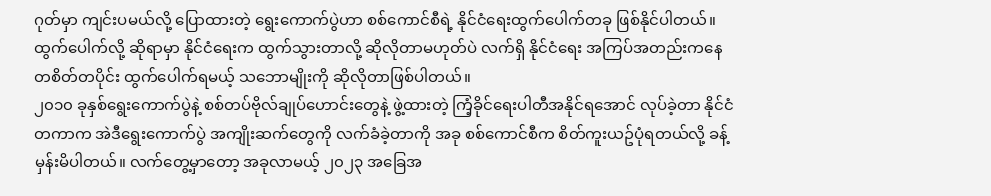ဂုတ်မှာ ကျင်းပမယ်လို့ ပြောထားတဲ့ ရွေးကောက်ပွဲဟာ စစ်ကောင်စီရဲ့ နိုင်ငံရေးထွက်ပေါက်တခု ဖြစ်နိုင်ပါတယ်။ ထွက်ပေါက်လို့ ဆိုရာမှာ နိုင်ငံရေးက ထွက်သွားတာလို့ ဆိုလိုတာမဟုတ်ပဲ လက်ရှိ နိုင်ငံရေး အကြပ်အတည်းကနေ တစိတ်တပိုင်း ထွက်ပေါက်ရမယ့် သဘောမျိုးကို ဆိုလိုတာဖြစ်ပါတယ်။
၂၀၁၀ ခုနှစ်ရွေးကောက်ပွဲနဲ့ စစ်တပ်ဗိုလ်ချုပ်ဟောင်းတွေနဲ့ ဖွဲ့ထားတဲ့ ကြံ့ခိုင်ရေးပါတီအနိုင်ရအောင် လုပ်ခဲ့တာ နိုင်ငံတကာက အဲဒီရွေးကောက်ပွဲ အကျိုးဆက်တွေကို လက်ခံခဲ့တာကို အခု စစ်ကောင်စီက စိတ်ကူးယဥ်ပုံရတယ်လို့ ခန့်မှန်းမိပါတယ်။ လက်တွေ့မှာတော့ အခုလာမယ့် ၂၀၂၃ အခြေအ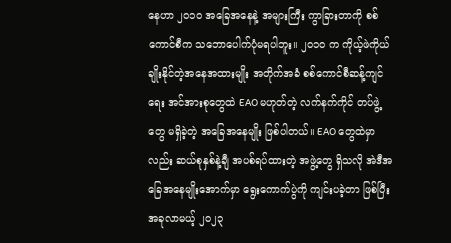နေဟာ ၂၀၁၀ အခြေအနေနဲ့ အများကြီး ကွာခြားတာကို စစ်ကောင်စီက သဘောပေါက်ပုံမရပါဘူး။ ၂၀၁၀ က ကိုယ့်ဖဲကိုယ်ချိုးနိုင်တဲ့အနေအထားမျိုး အတိုက်အခံ စစ်ကောင်စီဆန့်ကျင်ရေး အင်အားစုတွေထဲ EAO မဟုတ်တဲ့ လက်နက်ကိုင် တပ်ဖွဲ့တွေ မရှိခဲ့တဲ့ အခြေအနေမျိုး ဖြစ်ပါတယ်။ EAO တွေထဲမှာလည်း ဆယ်စုနှစ်နဲ့ချီ အပစ်ရပ်ထားတဲ့ အဖွဲ့တွေ ရှိသလို အဲဒီအခြေအနေမျိုးအောက်မှာ ရွေးကောက်ပွဲကို ကျင်းပခဲ့တာ ဖြစ်ပြီး အခုလာမယ့် ၂၀၂၃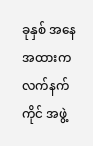ခုနှစ် အနေအထားက လက်နက်ကိုင် အဖွဲ့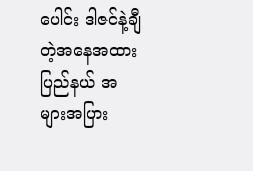ပေါင်း ဒါဇင်နဲ့ချီတဲ့အနေအထား ပြည်နယ် အများအပြား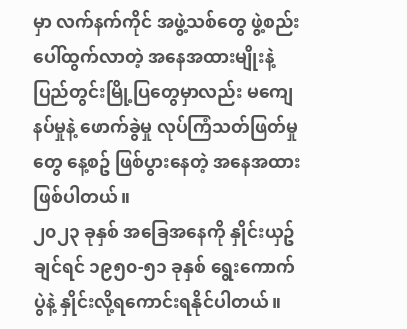မှာ လက်နက်ကိုင် အဖွဲ့သစ်တွေ ဖွဲ့စည်းပေါ်ထွက်လာတဲ့ အနေအထားမျိုးနဲ့ ပြည်တွင်းမြို့ပြတွေမှာလည်း မကျေနပ်မှုနဲ့ ဖောက်ခွဲမှု လုပ်ကြံသတ်ဖြတ်မှုတွေ နေ့စဥ် ဖြစ်ပွားနေတဲ့ အနေအထားဖြစ်ပါတယ်။
၂၀၂၃ ခုနှစ် အခြေအနေကို နှိုင်းယှဥ်ချင်ရင် ၁၉၅၀-၅၁ ခုနှစ် ရွေးကောက်ပွဲနဲ့ နှိုင်းလို့ရကောင်းရနိုင်ပါတယ်။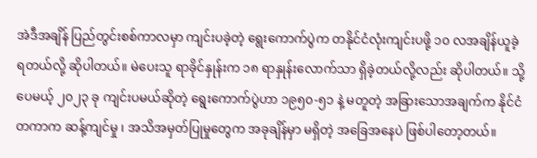အဲဒီအချိန် ပြည်တွင်းစစ်ကာလမှာ ကျင်းပခဲ့တဲ့ ရွေးကောက်ပွဲက တနိုင်ငံလုံးကျင်းပဖို့ ၁၀ လအချိန်ယူခဲ့ရတယ်လို့ ဆိုပါတယ်။ မဲပေးသူ ရာခိုင်နှုန်းက ၁၈ ရာနှုန်းလောက်သာ ရှိခဲ့တယ်လို့လည်း ဆိုပါတယ်။ သို့ပေမယ့် ၂၀၂၃ ခု ကျင်းပမယ်ဆိုတဲ့ ရွေးကောက်ပွဲဟာ ၁၉၅၀-၅၁ နဲ့ မတူတဲ့ အခြားသောအချက်က နိုင်ငံတကာက ဆန့်ကျင်မှု ၊ အသိအမှတ်ပြုမှုတွေက အခုချိန်မှာ မရှိတဲ့ အခြေအနေပဲ ဖြစ်ပါတော့တယ်။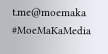t.me@moemaka
#MoeMaKaMedia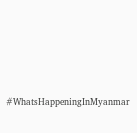#WhatsHappeningInMyanmar